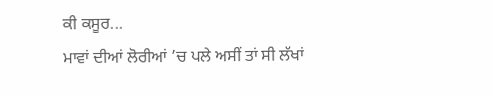ਕੀ ਕਸੂਰ...
ਮਾਵਾਂ ਦੀਆਂ ਲੋਰੀਆਂ ’ਚ ਪਲੇ ਅਸੀਂ ਤਾਂ ਸੀ ਲੱਖਾਂ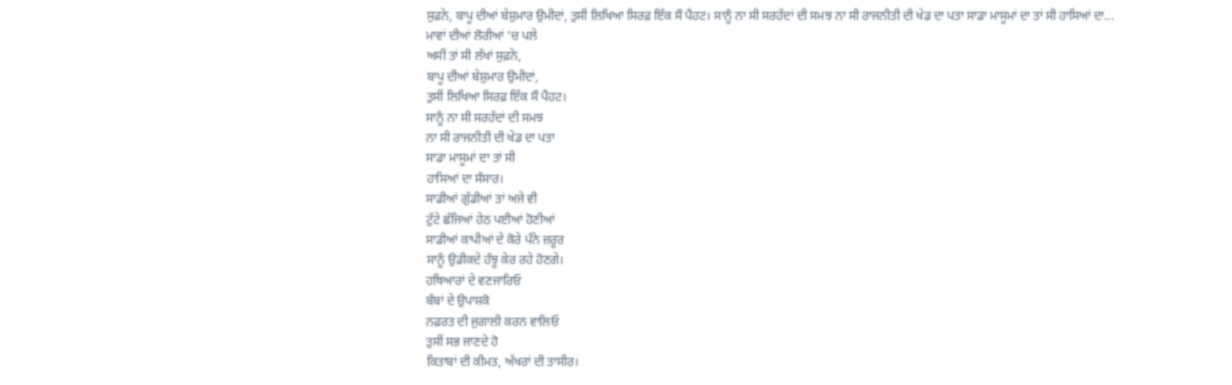ਸੁਫ਼ਨੇ, ਬਾਪੂ ਦੀਆਂ ਬੇਸ਼ੁਮਾਰ ਉਮੀਦਾਂ, ਤੁਸੀਂ ਲਿਖਿਆ ਸਿਰਫ਼ ਇੱਕ ਸੌ ਪੈਂਹਟ। ਸਾਨੂੰ ਨਾ ਸੀ ਸਰਹੱਦਾਂ ਦੀ ਸਮਝ ਨਾ ਸੀ ਰਾਜਨੀਤੀ ਦੀ ਖੇਡ ਦਾ ਪਤਾ ਸਾਡਾ ਮਾਸੂਮਾਂ ਦਾ ਤਾਂ ਸੀ ਹਾਸਿਆਂ ਦਾ...
ਮਾਵਾਂ ਦੀਆਂ ਲੋਰੀਆਂ ’ਚ ਪਲੇ
ਅਸੀਂ ਤਾਂ ਸੀ ਲੱਖਾਂ ਸੁਫ਼ਨੇ,
ਬਾਪੂ ਦੀਆਂ ਬੇਸ਼ੁਮਾਰ ਉਮੀਦਾਂ,
ਤੁਸੀਂ ਲਿਖਿਆ ਸਿਰਫ਼ ਇੱਕ ਸੌ ਪੈਂਹਟ।
ਸਾਨੂੰ ਨਾ ਸੀ ਸਰਹੱਦਾਂ ਦੀ ਸਮਝ
ਨਾ ਸੀ ਰਾਜਨੀਤੀ ਦੀ ਖੇਡ ਦਾ ਪਤਾ
ਸਾਡਾ ਮਾਸੂਮਾਂ ਦਾ ਤਾਂ ਸੀ
ਹਾਸਿਆਂ ਦਾ ਸੰਸਾਰ।
ਸਾਡੀਆਂ ਗੁੱਡੀਆਂ ਤਾਂ ਅਜੇ ਵੀ
ਟੁੱਟੇ ਛੱਜਿਆਂ ਹੇਠ ਪਈਆਂ ਹੋਣੀਆਂ
ਸਾਡੀਆਂ ਕਾਪੀਆਂ ਦੇ ਕੋਰੇ ਪੰਨੇ ਜ਼ਰੂਰ
ਸਾਨੂੰ ਉਡੀਕਦੇ ਹੰਝੂ ਕੇਰ ਰਹੇ ਹੋਣਗੇ।
ਹਥਿਆਰਾਂ ਦੇ ਵਣਜਾਰਿਓ
ਬੰਬਾਂ ਦੇ ਉਪਾਸ਼ਕੋ
ਨਫ਼ਰਤ ਦੀ ਜੁਗਾਲੀ ਕਰਨ ਵਾਲਿਓ
ਤੁਸੀਂ ਸਭ ਜਾਣਦੇ ਹੋ
ਕਿਤਾਬਾਂ ਦੀ ਕੀਮਤ, ਅੱਖਰਾਂ ਦੀ ਤਾਸੀਰ।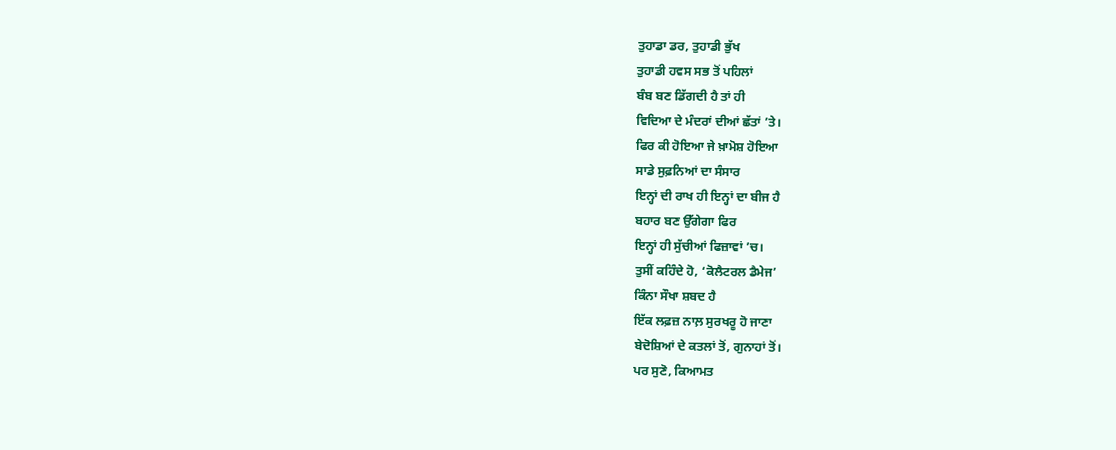ਤੁਹਾਡਾ ਡਰ, ਤੁਹਾਡੀ ਭੁੱਖ
ਤੁਹਾਡੀ ਹਵਸ ਸਭ ਤੋਂ ਪਹਿਲਾਂ
ਬੰਬ ਬਣ ਡਿੱਗਦੀ ਹੈ ਤਾਂ ਹੀ
ਵਿਦਿਆ ਦੇ ਮੰਦਰਾਂ ਦੀਆਂ ਛੱਤਾਂ ’ਤੇ।
ਫਿਰ ਕੀ ਹੋਇਆ ਜੇ ਖ਼ਾਮੋਸ਼ ਹੋਇਆ
ਸਾਡੇ ਸੁਫ਼ਨਿਆਂ ਦਾ ਸੰਸਾਰ
ਇਨ੍ਹਾਂ ਦੀ ਰਾਖ ਹੀ ਇਨ੍ਹਾਂ ਦਾ ਬੀਜ ਹੈ
ਬਹਾਰ ਬਣ ਉੱਗੇਗਾ ਫਿਰ
ਇਨ੍ਹਾਂ ਹੀ ਸੁੱਚੀਆਂ ਫਿਜ਼ਾਵਾਂ ’ਚ।
ਤੁਸੀਂ ਕਹਿੰਦੇ ਹੋ, ‘ਕੋਲੈਟਰਲ ਡੈਮੇਜ’
ਕਿੰਨਾ ਸੌਖਾ ਸ਼ਬਦ ਹੈ
ਇੱਕ ਲਫ਼ਜ਼ ਨਾਲ਼ ਸੁਰਖਰੂ ਹੋ ਜਾਣਾ
ਬੇਦੋਸ਼ਿਆਂ ਦੇ ਕਤਲਾਂ ਤੋਂ, ਗੁਨਾਹਾਂ ਤੋਂ।
ਪਰ ਸੁਣੋ, ਕਿਆਮਤ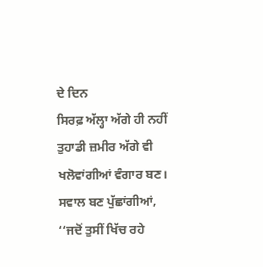ਦੇ ਦਿਨ
ਸਿਰਫ਼ ਅੱਲ੍ਹਾ ਅੱਗੇ ਹੀ ਨਹੀਂ
ਤੁਹਾਡੀ ਜ਼ਮੀਰ ਅੱਗੇ ਵੀ
ਖਲੋਵਾਂਗੀਆਂ ਵੰਗਾਰ ਬਣ।
ਸਵਾਲ ਬਣ ਪੁੱਛਾਂਗੀਆਂ,
‘‘ਜਦੋਂ ਤੁਸੀਂ ਖਿੱਚ ਰਹੇ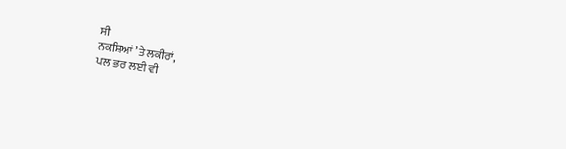ਸੀ
ਨਕਸ਼ਿਆਂ ’ਤੇ ਲਕੀਰਾਂ,
ਪਲ ਭਰ ਲਈ ਵੀ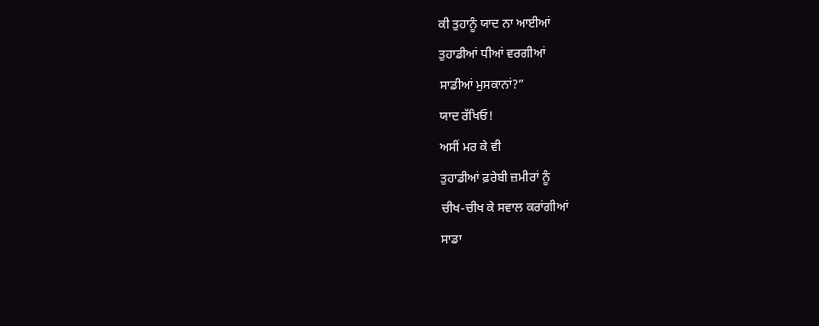ਕੀ ਤੁਹਾਨੂੰ ਯਾਦ ਨਾ ਆਈਆਂ
ਤੁਹਾਡੀਆਂ ਧੀਆਂ ਵਰਗੀਆਂ
ਸਾਡੀਆਂ ਮੁਸਕਾਨਾਂ?”
ਯਾਦ ਰੱਖਿਓ!
ਅਸੀਂ ਮਰ ਕੇ ਵੀ
ਤੁਹਾਡੀਆਂ ਫ਼ਰੇਬੀ ਜ਼ਮੀਰਾਂ ਨੂੰ
ਚੀਖ-ਚੀਖ ਕੇ ਸਵਾਲ ਕਰਾਂਗੀਆਂ
ਸਾਡਾ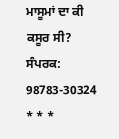ਮਾਸੂਮਾਂ ਦਾ ਕੀ ਕਸੂਰ ਸੀ?
ਸੰਪਰਕ: 98783-30324
* * *